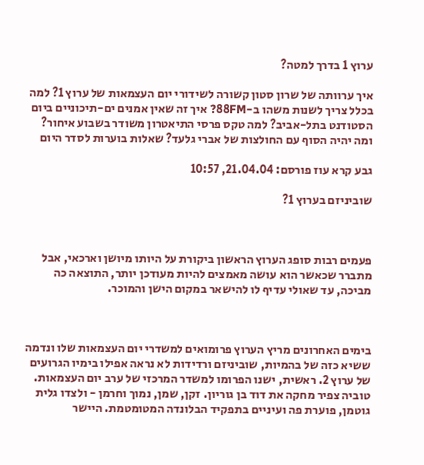ערוץ 1 בדרך למטה?

איך ערוותה של שרון סטון קשורה לשידורי יום העצמאות של ערוץ 1? למה בכלל צריך לשנות משהו ב-88FM? איך זה שאין אמנים ים-תיכוניים ביום הסטודנט בתל-אביב? למה טקס פרסי התיאטרון משודר בשבוע איחור? ומה יהיה הסוף עם החולצות של אברי גלעד? שאלות בוערות לסדר היום

גבע קרא עוז פורסם: 21.04.04, 10:57

שוביניזם בערוץ 1?



פעמים רבות סופג הערוץ הראשון ביקורת על היותו מיושן וארכאי, אבל מתברר שכאשר הוא עושה מאמצים להיות מעודכן יותר, התוצאה כה מביכה, עד שאולי עדיף לו להישאר במקום הישן והמוכר.



בימים האחרונים מריץ הערוץ פרומואים למשדרי יום העצמאות שלו ונדמה ששיא כזה של בהמיות, שוביניזם ורדידות לא נראה אפילו בימיו הגרועים של ערוץ 2. ראשית, ישנו הפרומו למשדר המרכזי של ערב יום העצמאות. טוביה צפיר מחקה את דוד בן גוריון. זקן, שמן, נמוך וחרמן - ולצדו גלית גוטמן, פוערת פה ועיניים בתפקיד הבלונדה המטומטמת. היישר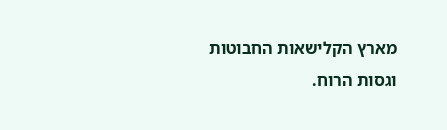מארץ הקלישאות החבוטות וגסות הרוח.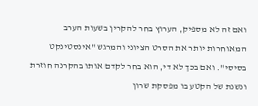ואם זה לא מספיק, הערוץ בחר להקרין בשעות הערב המאוחרות יותר את הסרט הציוני והמרגש "אינסטינקט בסיסי". ואם בכך לא די, הוא בחר לקדם אותו בהקרנה חוזרת ונשנת של הקטע בו מפסקת שרון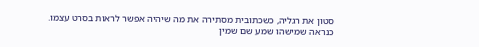סטון את רגליה, כשכתובית מסתירה את מה שיהיה אפשר לראות בסרט עצמו. כנראה שמישהו שמע שם שמין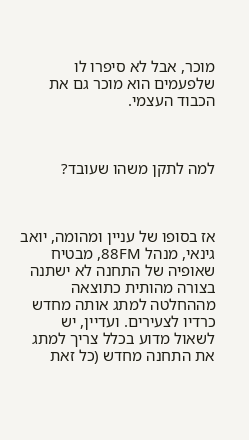מוכר, אבל לא סיפרו לו שלפעמים הוא מוכר גם את הכבוד העצמי.



למה לתקן משהו שעובד?



אז בסופו של עניין ומהומה, יואב גינאי, מנהל 88FM, מבטיח שאופיה של התחנה לא ישתנה בצורה מהותית כתוצאה מההחלטה למתג אותה מחדש כרדיו לצעירים. ועדיין, יש לשאול מדוע בכלל צריך למתג את התחנה מחדש (כל זאת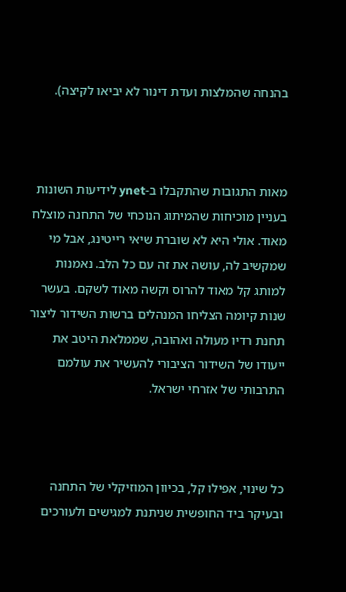בהנחה שהמלצות ועדת דינור לא יביאו לקיצה).



מאות התגובות שהתקבלו ב-ynet לידיעות השונות בעניין מוכיחות שהמיתוג הנוכחי של התחנה מוצלח מאוד. אולי היא לא שוברת שיאי רייטינג, אבל מי שמקשיב לה, עושה את זה עם כל הלב. נאמנות למותג קל מאוד להרוס וקשה מאוד לשקם. בעשר שנות קיומה הצליחו המנהלים ברשות השידור ליצור תחנת רדיו מעולה ואהובה, שממלאת היטב את ייעודו של השידור הציבורי להעשיר את עולמם התרבותי של אזרחי ישראל.



כל שינוי, אפילו קל, בכיוון המוזיקלי של התחנה ובעיקר ביד החופשית שניתנת למגישים ולעורכים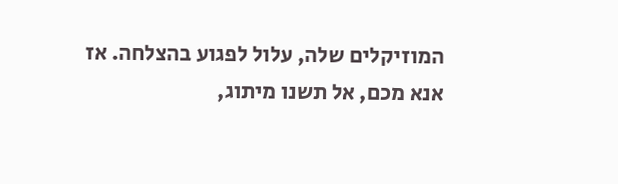המוזיקלים שלה, עלול לפגוע בהצלחה. אז אנא מכם, אל תשנו מיתוג,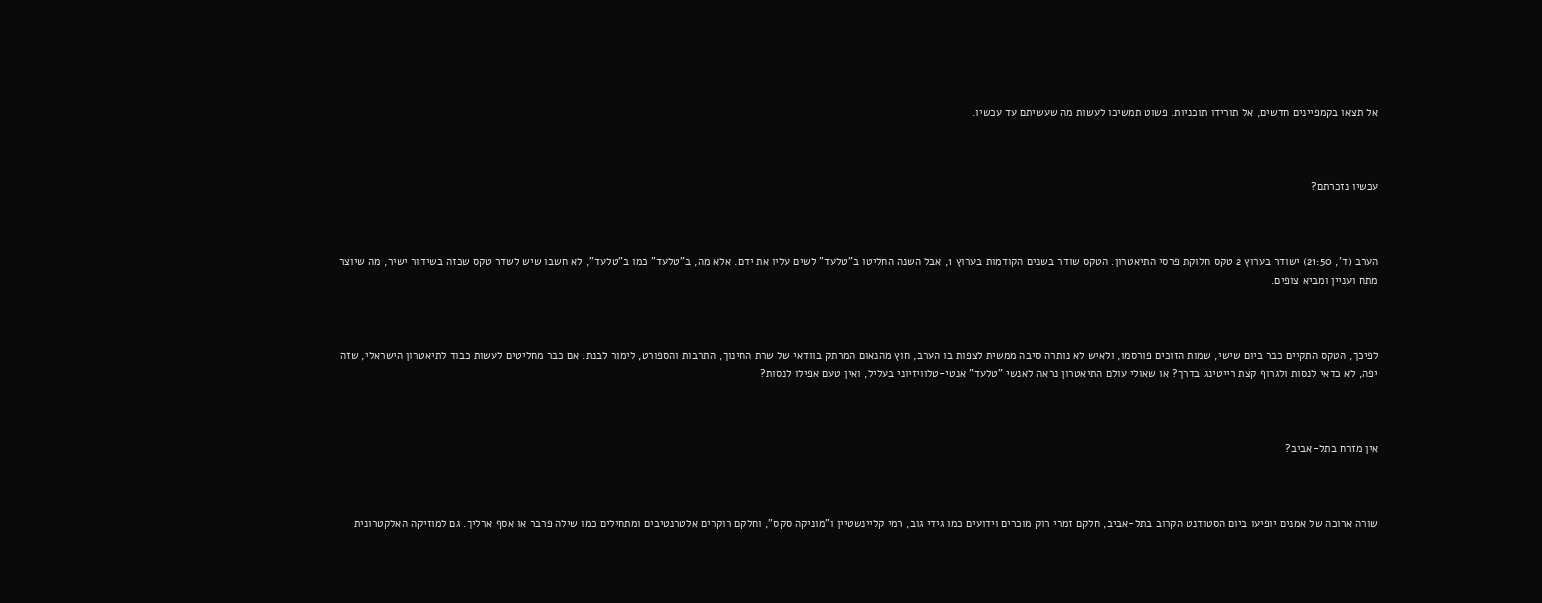אל תצאו בקמפיינים חדשים, אל תורידו תוכניות. פשוט תמשיכו לעשות מה שעשיתם עד עכשיו.



עכשיו נזכרתם?



הערב (ד', 21:50) ישודר בערוץ 2 טקס חלוקת פרסי התיאטרון. הטקס שודר בשנים הקודמות בערוץ 1, אבל השנה החליטו ב"טלעד" לשים עליו את ידם. אלא מה, ב"טלעד" כמו ב"טלעד", לא חשבו שיש לשדר טקס שכזה בשידור ישיר, מה שיוצר מתח ועניין ומביא צופים.



לפיכך, הטקס התקיים כבר ביום שישי, שמות הזוכים פורסמו, ולאיש לא נותרה סיבה ממשית לצפות בו הערב, חוץ מהנאום המרתק בוודאי של שרת החינוך, התרבות והספורט, לימור לבנת. אם כבר מחליטים לעשות כבוד לתיאטרון הישראלי, שזה יפה, לא כדאי לנסות ולגרוף קצת רייטינג בדרך? או שאולי עולם התיאטרון נראה לאנשי "טלעד" אנטי-טלוויזיוני בעליל, ואין טעם אפילו לנסות?



אין מזרח בתל-אביב?



שורה ארוכה של אמנים יופיעו ביום הסטודנט הקרוב בתל-אביב, חלקם זמרי רוק מוכרים וידועים כמו גידי גוב, רמי קליינשטיין ו"מוניקה סקס", וחלקם רוקרים אלטרנטיבים ומתחילים כמו שילה פרבר או אסף ארליך. גם למוזיקה האלקטרונית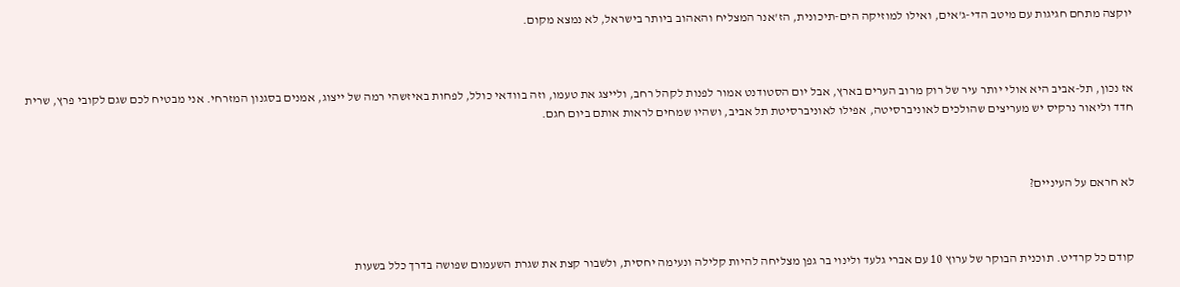יוקצה מתחם חגיגות עם מיטב הדי-ג'אים, ואילו למוזיקה הים-תיכונית, הז'אנר המצליח והאהוב ביותר בישראל, לא נמצא מקום.



אז נכון, תל-אביב היא אולי יותר עיר של רוק מרוב הערים בארץ, אבל יום הסטודנט אמור לפנות לקהל רחב, ולייצג את טעמו, וזה בוודאי כולל, לפחות באיזשהי רמה של ייצוג, אמנים בסגנון המזרחי. אני מבטיח לכם שגם לקובי פרץ, שרית חדד וליאור נרקיס יש מעריצים שהולכים לאוניברסיטה, אפילו לאוניברסיטת תל אביב, ושהיו שמחים לראות אותם ביום חגם.



לא חראם על העיניים?



קודם כל קרדיט. תוכנית הבוקר של ערוץ 10 עם אברי גלעד ולינוי בר גפן מצליחה להיות קלילה ונעימה יחסית, ולשבור קצת את שגרת השעמום שפושה בדרך כלל בשעות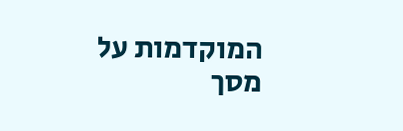המוקדמות על מסך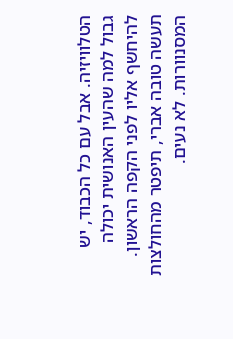הטלוויזיה. אבל עם כל הכבוד, יש גבול למה שהעין האנושית יכולה להיחשף אליו לפני הקפה הראשון. תעשה טובה אברי, תיפטר מהחולצות המסנוורות. לא נעים.